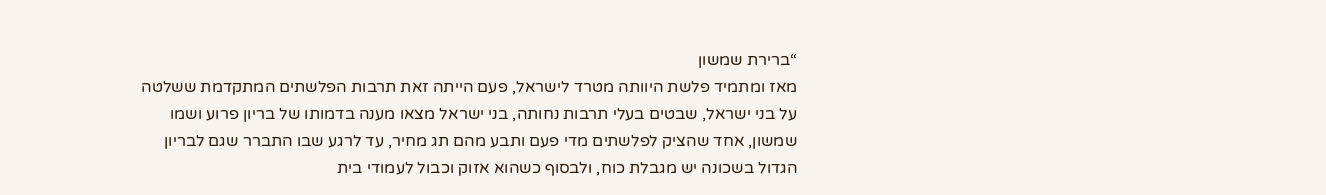“ברירת שמשון
מאז ומתמיד פלשת היוותה מטרד לישראל, פעם הייתה זאת תרבות הפלשתים המתקדמת ששלטה על בני ישראל, שבטים בעלי תרבות נחותה, בני ישראל מצאו מענה בדמותו של בריון פרוע ושמו שמשון, אחד שהציק לפלשתים מדי פעם ותבע מהם תג מחיר, עד לרגע שבו התברר שגם לבריון הגדול בשכונה יש מגבלת כוח, ולבסוף כשהוא אזוק וכבול לעמודי בית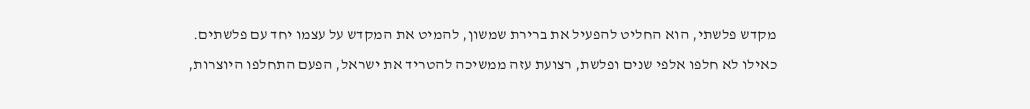מקדש פלשתי, הוא החליט להפעיל את ברירת שמשון, להמיט את המקדש על עצמו יחד עם פלשתים.
כאילו לא חלפו אלפי שנים ופלשת, רצועת עזה ממשיכה להטריד את ישראל, הפעם התחלפו היוצרות,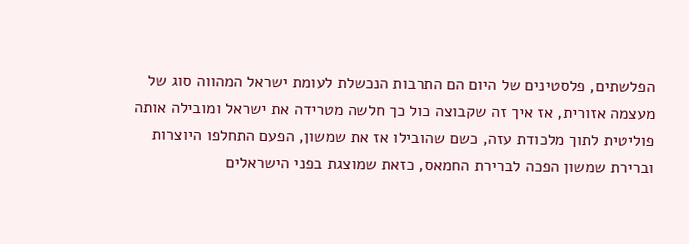הפלשתים, פלסטינים של היום הם התרבות הנכשלת לעומת ישראל המהווה סוג של מעצמה אזורית, אז איך זה שקבוצה כול כך חלשה מטרידה את ישראל ומובילה אותה פוליטית לתוך מלכודת עזה, כשם שהובילו אז את שמשון, הפעם התחלפו היוצרות וברירת שמשון הפכה לברירת החמאס, כזאת שמוצגת בפני הישראלים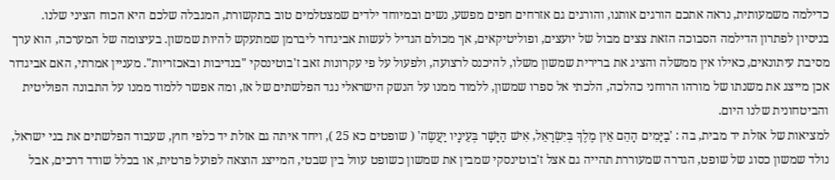כדילמה משמעותית, נראה אתכם הורגים אותנו, והורגים גם אזרחים חפים מפשע, נשים ובמיוחד ילדים שמצטלמים טוב בתקשורת, המגבלה שלכם היא הכוח הציני שלנו.
בניסיון לפתרון הדילמה הסבוכה הזאת צצים מבול של יועצים, ופוליטיקאים, אך מכולם הגדיל לעשות אביגדור ליברמן שמתעקש להיות שמשון. בעיצומה של המערכה, הוא ערך מסיבת עיתונאים, כאילו אין ממשלה והציג את ברירית שמשון משלו, להיכנס לרצועה, ולפעול על פי עקרונות זאב ז'בוטינסקי "בנדיבות ובאכזריות". מעניין אמרתי, האם אביגדור אכן מייצג את משנתו של מורהו הרוחני כהלכה, הלכתי אל ספרו שמשון, ללמוד ממנו על הנשק הישראלי נגד הפלשתים של אז, ומה אפשר ללמוד ממנו על התבונה הפוליטית והביטחונית שלנו היום.
למציאות של אזלת יד מבית, בה : 'בַיָּמִים הָהֵם אֵין מֶלֶךְ בְּיִשְׂרָאֵל, אִישׁ הַיָּשָׁר בְּעֵינָיו יַעֲשֶׂה' ( שופטים כא 25 ), ויחד איתה גם אזלת יד כלפי חוץ, שעבוד הפלשתים את בני ישראל, נולד שמשון כסוג של שופט, הגדרה שמעוררת תהייה גם אצל ז'בוטינסקי שמבין את שמשון כשופט עוול בין שבטי, המייצג הוצאה לפועל פרטית, או בכלל שודד דרכים, אבל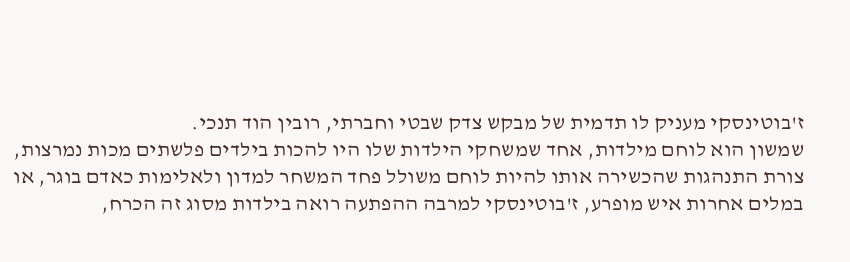ז'בוטינסקי מעניק לו תדמית של מבקש צדק שבטי וחברתי, רובין הוד תנכי.
שמשון הוא לוחם מילדות, אחד שמשחקי הילדות שלו היו להכות בילדים פלשתים מכות נמרצות, צורת התנהגות שהכשירה אותו להיות לוחם משולל פחד המשחר למדון ולאלימות כאדם בוגר, או במלים אחרות איש מופרע, ז'בוטינסקי למרבה ההפתעה רואה בילדות מסוג זה הכרח,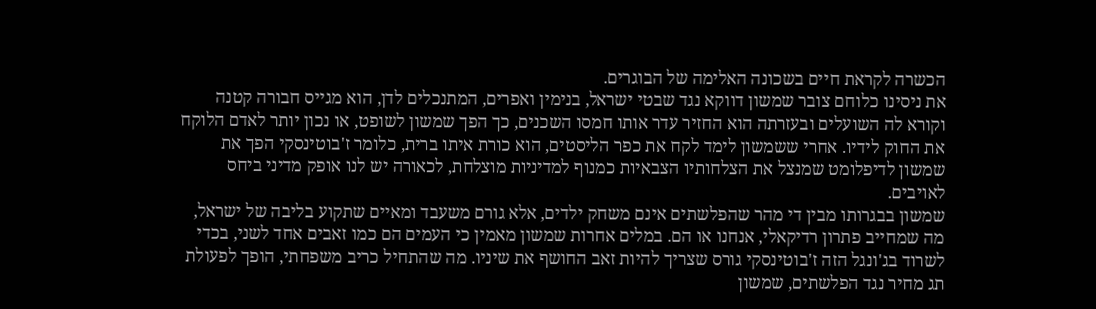הכשרה לקראת חיים בשכונה האלימה של הבוגרים.
את ניסינו כלוחם צובר שמשון דווקא נגד שבטי ישראל, בנימין ואפרים, המתנכלים לדן, הוא מגייס חבורה קטנה וקורא לה השועלים ובעזרתה הוא החזיר עדר אותו חמסו השכנים, כך הפך שמשון לשופט, או נכון יותר לאדם הלוקח את החוק לידיו. אחרי ששמשון לימד לקח את כפר הליסטים, הוא כורת איתו ברית, כלומר ז'בוטינסקי הפך את שמשון לדיפלומט שמנצל את הצלחותיו הצבאיות כמנוף למדיניות מוצלחת, לכאורה יש לנו אופק מדיני ביחס לאויבים.
שמשון בבגרותו מבין די מהר שהפלשתים אינם משחק ילדים, אלא גורם משעבד ומאיים שתקוע בליבה של ישראל, מה שמחייב פתרון רדיקאלי, אנחנו או הם. במלים אחרות שמשון מאמין כי העמים הם כמו זאבים אחד לשני, בכדי לשרוד בג'ונגל הזה ז'בוטינסקי גורס שצריך להיות זאב החושף את שיניו. מה שהתחיל כריב משפחתי, הופך לפעולת תג מחיר נגד הפלשתים, שמשון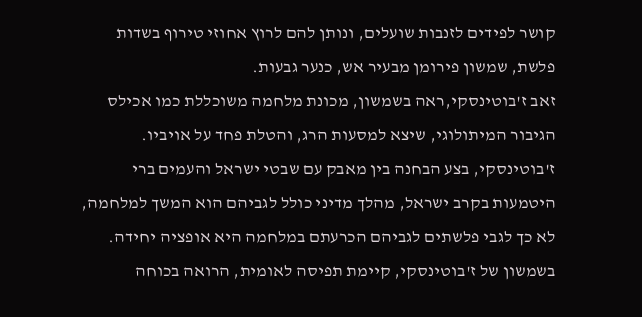קושר לפידים לזנבות שועלים, ונותן להם לרוץ אחוזי טירוף בשדות פלשת, שמשון פירומן מבעיר אש, כנער גבעות.
זאב ז'בוטינסקי,ראה בשמשון, מכונת מלחמה משוכללת כמו אכילס הגיבור המיתולוגי, שיצא למסעות הרג, והטלת פחד על אויביו.
ז'בוטינסקי, בצע הבחנה בין מאבק עם שבטי ישראל והעמים ברי היטמעות בקרב ישראל, מהלך מדיני כולל לגביהם הוא המשך למלחמה, לא כך לגבי פלשתים לגביהם הכרעתם במלחמה היא אופציה יחידה. בשמשון של ז'בוטינסקי, קיימת תפיסה לאומית, הרואה בכוחה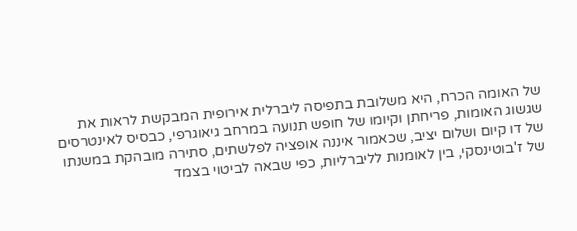של האומה הכרח, היא משלובת בתפיסה ליברלית אירופית המבקשת לראות את שגשוג האומות, פריחתן וקיומו של חופש תנועה במרחב גיאוגרפי, כבסיס לאינטרסים של דו קיום ושלום יציב, שכאמור איננה אופציה לפלשתים, סתירה מובהקת במשנתו של ז'בוטינסקי, בין לאומנות לליברליות, כפי שבאה לביטוי בצמד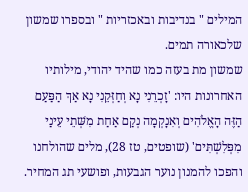המילים " בנדיבות ובאכזריות " ובספרו שמשון שלכאורה תמים.
שמשון מת בעזה כמו שהיד יהודי, מילותיו האחרונות היו: 'זָכְרֵנִי נָא וְחַזְּקֵנִי נָא אַךְ הַפַּעַם הַזֶּה הָאֱלֹהִים וְאִנָקְמָה נְקַם אַחַת מִשְּׁתֵי עֵינַי מִפְּלִשְׁתִּים' (שופטים, טז 28), מלים שהולחנו והפכו להמנון נוער הגבעות, ופושעי תג המחיר.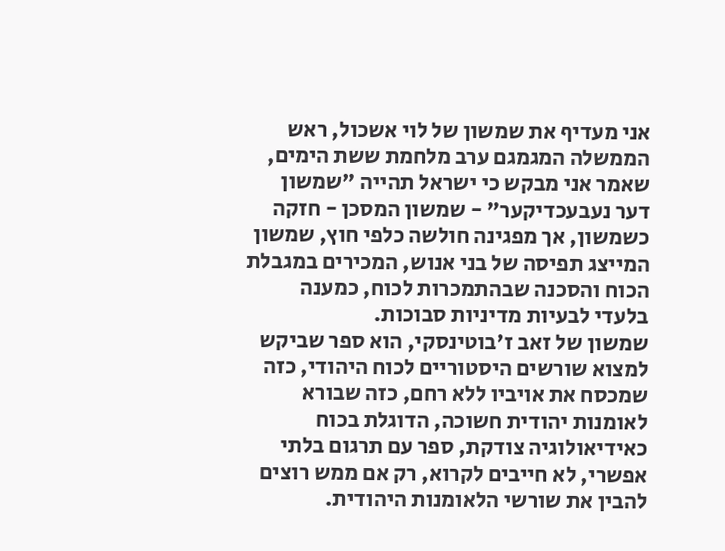אני מעדיף את שמשון של לוי אשכול, ראש הממשלה המגמגם ערב מלחמת ששת הימים, שאמר אני מבקש כי ישראל תהייה "שמשון דער נעבעכדיקער" - שמשון המסכן - חזקה כשמשון, אך מפגינה חולשה כלפי חוץ, שמשון המייצג תפיסה של בני אנוש, המכירים במגבלת הכוח והסכנה שבהתמכרות לכוח, כמענה בלעדי לבעיות מדיניות סבוכות.
שמשון של זאב ז'בוטינסקי, הוא ספר שביקש למצוא שורשים היסטוריים לכוח היהודי, כזה שמכסח את אויביו ללא רחם, כזה שבורא לאומנות יהודית חשוכה, הדוגלת בכוח כאידיאולוגיה צודקת, ספר עם תרגום בלתי אפשרי, לא חייבים לקרוא, רק אם ממש רוצים להבין את שורשי הלאומנות היהודית.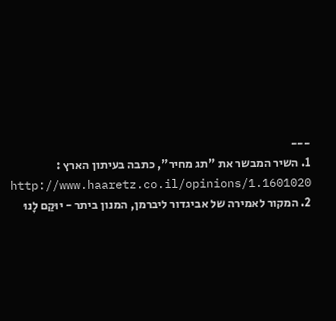---
1. השיר המבשר את "תג מחיר", כתבה בעיתון הארץ :
http://www.haaretz.co.il/opinions/1.1601020
2. המקור לאמירה של אביגדור ליברמן, המנון ביתר - יוּקַם לָנוּ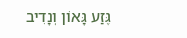גֶּזַע גָּאוֹן וְנָדִיב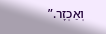וְאַכְזָר.”